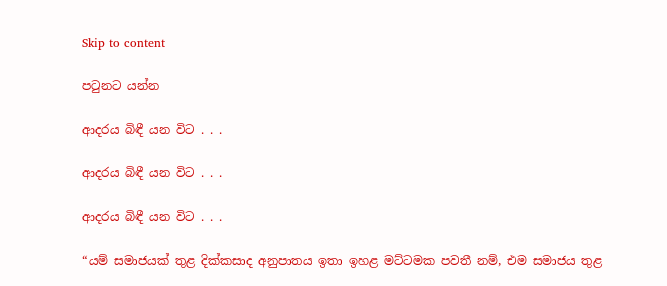Skip to content

පටුනට යන්න

ආදරය බිඳී යන විට . . .

ආදරය බිඳී යන විට . . .

ආදරය බිඳී යන විට . . .

“යම් සමාජයක් තුළ දික්කසාද අනුපාතය ඉතා ඉහළ මට්ටමක පවතී නම්, එම සමාජය තුළ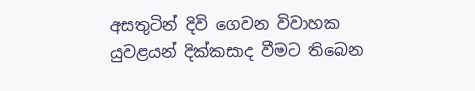අසතුටින් දිවි ගෙවන විවාහක යුවළයන් දික්කසාද වීමට තිබෙන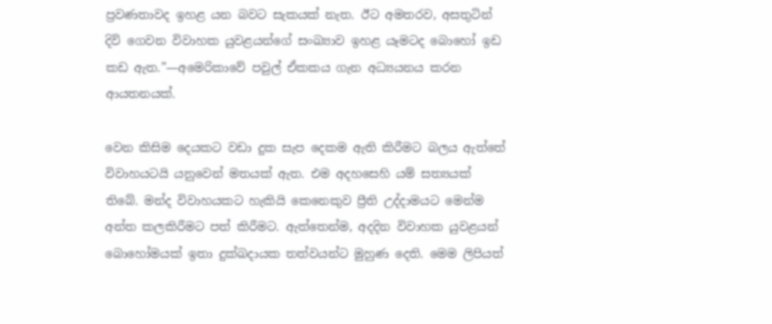ප්‍රවණතාවද ඉහළ යන බවට සැකයක් නැත. ඊට අමතරව, අසතුටින් දිවි ගෙවන විවාහක යුවළයන්ගේ සංඛ්‍යාව ඉහළ යෑමටද බොහෝ ඉඩ කඩ ඇත.”—අමෙරිකාවේ පවුල් ඒකකය ගැන අධ්‍යයනය කරන ආයතනයක්.

වෙන කිසිම දෙයකට වඩා දුක සැප දෙකම ඇති කිරීමට බලය ඇත්තේ විවාහයටයි යනුවෙන් මතයක් ඇත. එම අදහසෙහි යම් සත්‍යයක් තිබේ. මන්ද විවාහයකට හැකියි කෙනෙකුව ප්‍රීති උද්දාමයට මෙන්ම අන්ත කලකිරීමට පත් කිරීමට. ඇත්තෙන්ම, අදදින විවාහක යුවළයන් බොහෝමයක් ඉතා දුක්ඛදායක තත්වයන්ට මුහුණ දෙති. මෙම ලිපියත්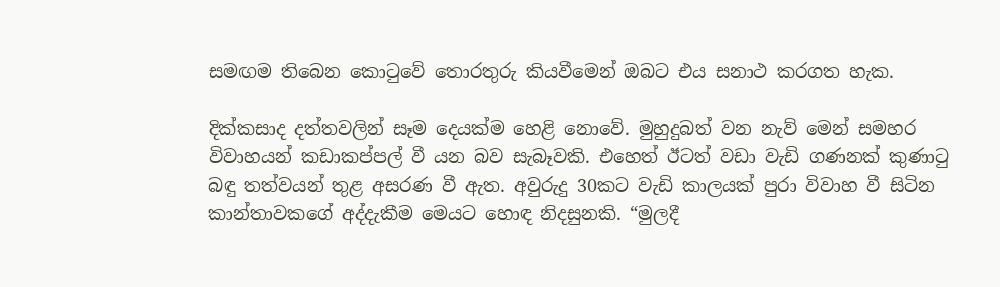සමඟම තිබෙන කොටුවේ තොරතුරු කියවීමෙන් ඔබට එය සනාථ කරගත හැක.

දික්කසාද දත්තවලින් සෑම දෙයක්ම හෙළි නොවේ. මුහුදුබත් වන නැව් මෙන් සමහර විවාහයන් කඩාකප්පල් වී යන බව සැබෑවකි. එහෙත් ඊටත් වඩා වැඩි ගණනක් කුණාටු බඳු තත්වයන් තුළ අසරණ වී ඇත. අවුරුදු 30කට වැඩි කාලයක් පුරා විවාහ වී සිටින කාන්තාවකගේ අද්දැකීම මෙයට හොඳ නිදසුනකි. “මුලදී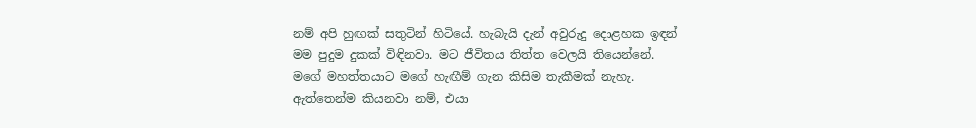නම් අපි හුඟක් සතුටින් හිටියේ. හැබැයි දැන් අවුරුදු දොළහක ඉඳන් මම පුදුම දුකක් විඳිනවා. මට ජීවිතය තිත්ත වෙලයි තියෙන්නේ. මගේ මහත්තයාට මගේ හැඟීම් ගැන කිසිම තැකීමක් නැහැ. ඇත්තෙන්ම කියනවා නම්, එයා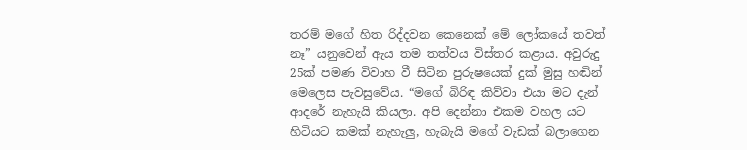තරම් මගේ හිත රිද්දවන කෙනෙක් මේ ලෝකයේ තවත් නෑ” යනුවෙන් ඇය තම තත්වය විස්තර කළාය. අවුරුදු 25ක් පමණ විවාහ වී සිටින පුරුෂයෙක් දුක් මුසු හඬින් මෙලෙස පැවසුවේය. “මගේ බිරිඳ කිව්වා එයා මට දැන් ආදරේ නැහැයි කියලා. අපි දෙන්නා එකම වහල යට හිටියට කමක් නැහැලු, හැබැයි මගේ වැඩක් බලාගෙන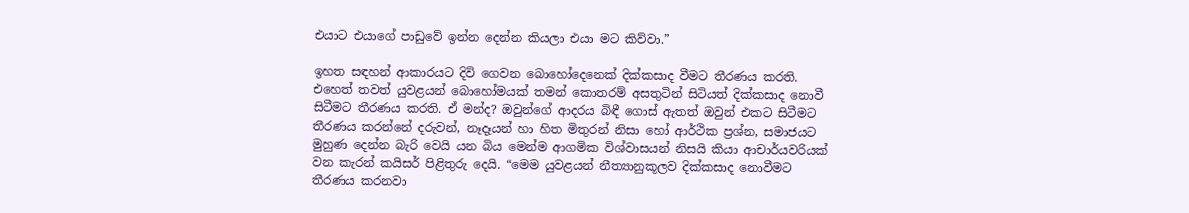එයාට එයාගේ පාඩුවේ ඉන්න දෙන්න කියලා එයා මට කිව්වා.”

ඉහත සඳහන් ආකාරයට දිවි ගෙවන බොහෝදෙනෙක් දික්කසාද වීමට තීරණය කරති. එහෙත් තවත් යුවළයන් බොහෝමයක් තමන් කොතරම් අසතුටින් සිටියත් දික්කසාද නොවී සිටීමට තීරණය කරති. ඒ මන්ද? ඔවුන්ගේ ආදරය බිඳී ගොස් ඇතත් ඔවුන් එකට සිටීමට තීරණය කරන්නේ දරුවන්, නෑදෑයන් හා හිත මිතුරන් නිසා හෝ ආර්ථික ප්‍රශ්න, සමාජයට මුහුණ දෙන්න බැරි වෙයි යන බිය මෙන්ම ආගමික විශ්වාසයන් නිසයි කියා ආචාර්යවරියක් වන කැරන් කයිසර් පිළිතුරු දෙයි. “මෙම යුවළයන් නීත්‍යානුකූලව දික්කසාද නොවීමට තීරණය කරනවා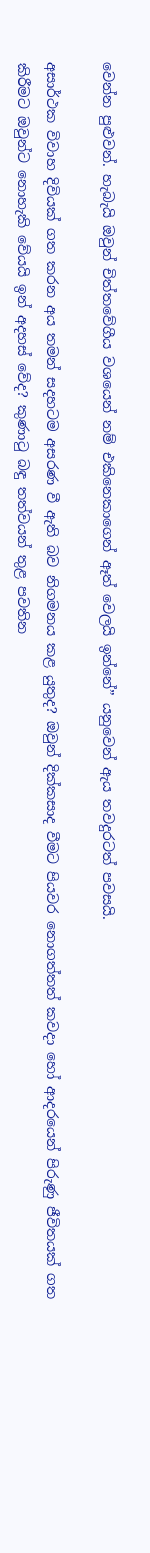වෙන්න පුළුවන්. හැබැයි ඔවුන් චිත්තවේගීය වශයෙන් නම් එකිනෙකාගෙන් ඈත් වෙලයි ඉන්නේ” යනුවෙන් ඇය තවදුරටත් පවසයි.

අසාර්ථක විවාහ දිවියක් ගත කරන අය තමන් සදහටම අසරණ වී ඇති බව නිගමනය කළ යුතුද? ඔවුන් දික්කසාද වීමට පියවර නොගත්තත් කවදා හෝ ආදරයෙන් පිරුණු ජීවිතයක් ගත කිරීමට ඔවුන්ට නොහැකි වේයයි ඉන් අදහස් වේද? කුණාටු බඳු තත්වයන් තුළ පවතින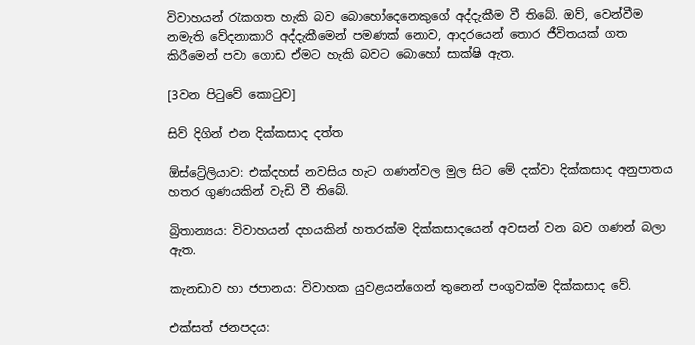විවාහයන් රැකගත හැකි බව බොහෝදෙනෙකුගේ අද්දැකීම වී තිබේ. ඔව්, වෙන්වීම නමැති වේදනාකාරි අද්දැකීමෙන් පමණක් නොව, ආදරයෙන් තොර ජීවිතයක් ගත කිරීමෙන් පවා ගොඩ ඒමට හැකි බවට බොහෝ සාක්ෂි ඇත.

[3වන පිටුවේ කොටුව]

සිව් දිගින් එන දික්කසාද දත්ත

ඕස්ට්‍රේලියාව: එක්දහස් නවසිය හැට ගණන්වල මුල සිට මේ දක්වා දික්කසාද අනුපාතය හතර ගුණයකින් වැඩි වී තිබේ.

බ්‍රිතාන්‍යය: විවාහයන් දහයකින් හතරක්ම දික්කසාදයෙන් අවසන් වන බව ගණන් බලා ඇත.

කැනඩාව හා ජපානය: විවාහක යුවළයන්ගෙන් තුනෙන් පංගුවක්ම දික්කසාද වේ.

එක්සත් ජනපදය: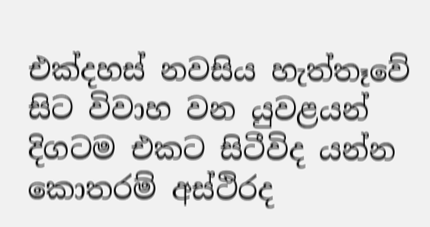එක්දහස් නවසිය හැත්තෑවේ සිට විවාහ වන යුවළයන් දිගටම එකට සිටීවිද යන්න කොතරම් අස්ථිරද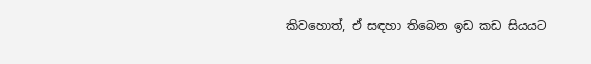කිවහොත්, ඒ සඳහා තිබෙන ඉඩ කඩ සියයට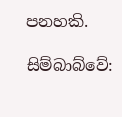පනහකි.

සිම්බාබ්වේ: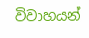විවාහයන්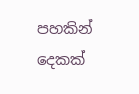පහකින් දෙකක්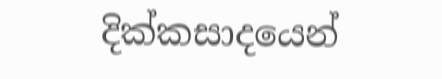දික්කසාදයෙන්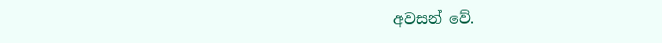අවසන් වේ.